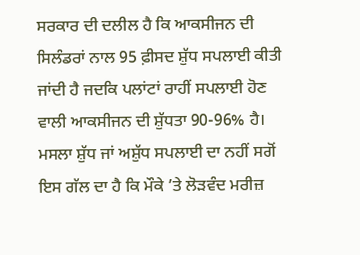ਸਰਕਾਰ ਦੀ ਦਲੀਲ ਹੈ ਕਿ ਆਕਸੀਜਨ ਦੀ ਸਿਲੰਡਰਾਂ ਨਾਲ 95 ਫ਼ੀਸਦ ਸ਼ੁੱਧ ਸਪਲਾਈ ਕੀਤੀ ਜਾਂਦੀ ਹੈ ਜਦਕਿ ਪਲਾਂਟਾਂ ਰਾਹੀਂ ਸਪਲਾਈ ਹੋਣ ਵਾਲੀ ਆਕਸੀਜਨ ਦੀ ਸ਼ੁੱਧਤਾ 90-96% ਹੈ। ਮਸਲਾ ਸ਼ੁੱਧ ਜਾਂ ਅਸ਼ੁੱਧ ਸਪਲਾਈ ਦਾ ਨਹੀਂ ਸਗੋਂ ਇਸ ਗੱਲ ਦਾ ਹੈ ਕਿ ਮੌਕੇ ’ਤੇ ਲੋੜਵੰਦ ਮਰੀਜ਼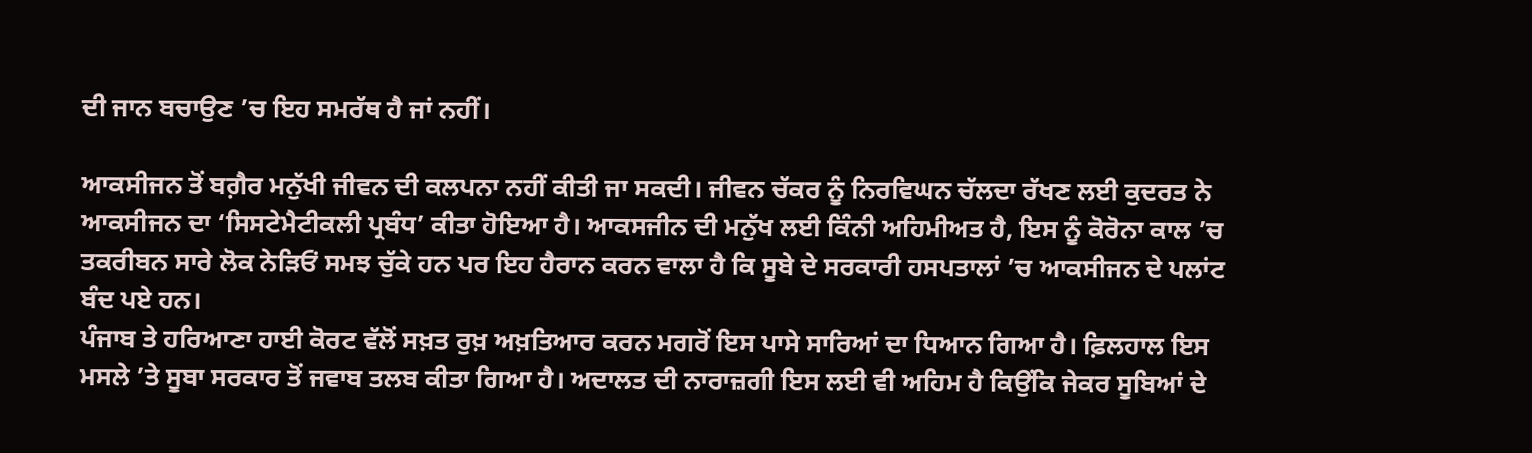ਦੀ ਜਾਨ ਬਚਾਉਣ ’ਚ ਇਹ ਸਮਰੱਥ ਹੈ ਜਾਂ ਨਹੀਂ।

ਆਕਸੀਜਨ ਤੋਂ ਬਗ਼ੈਰ ਮਨੁੱਖੀ ਜੀਵਨ ਦੀ ਕਲਪਨਾ ਨਹੀਂ ਕੀਤੀ ਜਾ ਸਕਦੀ। ਜੀਵਨ ਚੱਕਰ ਨੂੰ ਨਿਰਵਿਘਨ ਚੱਲਦਾ ਰੱਖਣ ਲਈ ਕੁਦਰਤ ਨੇ ਆਕਸੀਜਨ ਦਾ ‘ਸਿਸਟੇਮੈਟੀਕਲੀ ਪ੍ਰਬੰਧ’ ਕੀਤਾ ਹੋਇਆ ਹੈ। ਆਕਸਜੀਨ ਦੀ ਮਨੁੱਖ ਲਈ ਕਿੰਨੀ ਅਹਿਮੀਅਤ ਹੈ, ਇਸ ਨੂੰ ਕੋਰੋਨਾ ਕਾਲ ’ਚ ਤਕਰੀਬਨ ਸਾਰੇ ਲੋਕ ਨੇੜਿਓਂ ਸਮਝ ਚੁੱਕੇ ਹਨ ਪਰ ਇਹ ਹੈਰਾਨ ਕਰਨ ਵਾਲਾ ਹੈ ਕਿ ਸੂਬੇ ਦੇ ਸਰਕਾਰੀ ਹਸਪਤਾਲਾਂ ’ਚ ਆਕਸੀਜਨ ਦੇ ਪਲਾਂਟ ਬੰਦ ਪਏ ਹਨ।
ਪੰਜਾਬ ਤੇ ਹਰਿਆਣਾ ਹਾਈ ਕੋਰਟ ਵੱਲੋਂ ਸਖ਼ਤ ਰੁਖ਼ ਅਖ਼ਤਿਆਰ ਕਰਨ ਮਗਰੋਂ ਇਸ ਪਾਸੇ ਸਾਰਿਆਂ ਦਾ ਧਿਆਨ ਗਿਆ ਹੈ। ਫ਼ਿਲਹਾਲ ਇਸ ਮਸਲੇ ’ਤੇ ਸੂਬਾ ਸਰਕਾਰ ਤੋਂ ਜਵਾਬ ਤਲਬ ਕੀਤਾ ਗਿਆ ਹੈ। ਅਦਾਲਤ ਦੀ ਨਾਰਾਜ਼ਗੀ ਇਸ ਲਈ ਵੀ ਅਹਿਮ ਹੈ ਕਿਉਂਕਿ ਜੇਕਰ ਸੂਬਿਆਂ ਦੇ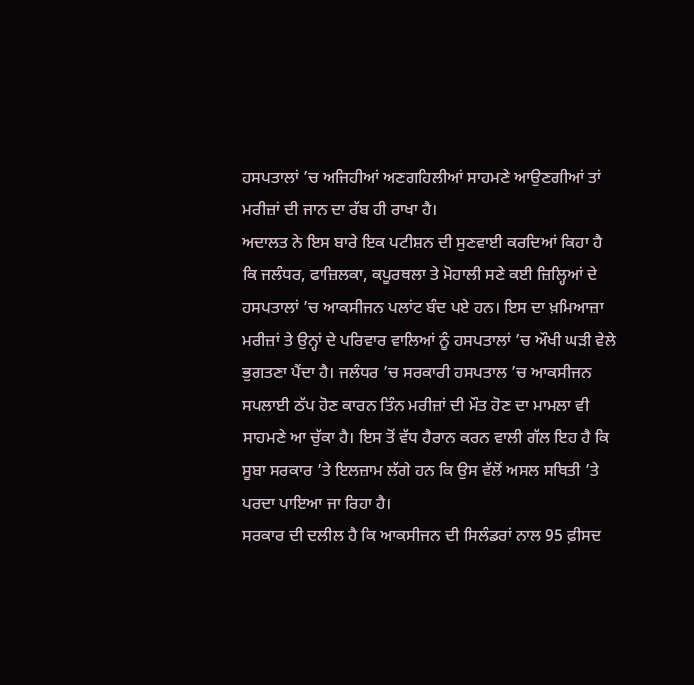ਹਸਪਤਾਲਾਂ ’ਚ ਅਜਿਹੀਆਂ ਅਣਗਹਿਲੀਆਂ ਸਾਹਮਣੇ ਆਉਣਗੀਆਂ ਤਾਂ ਮਰੀਜ਼ਾਂ ਦੀ ਜਾਨ ਦਾ ਰੱਬ ਹੀ ਰਾਖਾ ਹੈ।
ਅਦਾਲਤ ਨੇ ਇਸ ਬਾਰੇ ਇਕ ਪਟੀਸ਼ਨ ਦੀ ਸੁਣਵਾਈ ਕਰਦਿਆਂ ਕਿਹਾ ਹੈ ਕਿ ਜਲੰਧਰ, ਫਾਜ਼ਿਲਕਾ, ਕਪੂਰਥਲਾ ਤੇ ਮੋਹਾਲੀ ਸਣੇ ਕਈ ਜ਼ਿਲ੍ਹਿਆਂ ਦੇ ਹਸਪਤਾਲਾਂ ’ਚ ਆਕਸੀਜਨ ਪਲਾਂਟ ਬੰਦ ਪਏ ਹਨ। ਇਸ ਦਾ ਖ਼ਮਿਆਜ਼ਾ ਮਰੀਜ਼ਾਂ ਤੇ ਉਨ੍ਹਾਂ ਦੇ ਪਰਿਵਾਰ ਵਾਲਿਆਂ ਨੂੰ ਹਸਪਤਾਲਾਂ ’ਚ ਔਖੀ ਘੜੀ ਵੇਲੇ ਭੁਗਤਣਾ ਪੈਂਦਾ ਹੈ। ਜਲੰਧਰ ’ਚ ਸਰਕਾਰੀ ਹਸਪਤਾਲ ’ਚ ਆਕਸੀਜਨ ਸਪਲਾਈ ਠੱਪ ਹੋਣ ਕਾਰਨ ਤਿੰਨ ਮਰੀਜ਼ਾਂ ਦੀ ਮੌਤ ਹੋਣ ਦਾ ਮਾਮਲਾ ਵੀ ਸਾਹਮਣੇ ਆ ਚੁੱਕਾ ਹੈ। ਇਸ ਤੋਂ ਵੱਧ ਹੈਰਾਨ ਕਰਨ ਵਾਲੀ ਗੱਲ ਇਹ ਹੈ ਕਿ ਸੂਬਾ ਸਰਕਾਰ ’ਤੇ ਇਲਜ਼ਾਮ ਲੱਗੇ ਹਨ ਕਿ ਉਸ ਵੱਲੋਂ ਅਸਲ ਸਥਿਤੀ ’ਤੇ ਪਰਦਾ ਪਾਇਆ ਜਾ ਰਿਹਾ ਹੈ।
ਸਰਕਾਰ ਦੀ ਦਲੀਲ ਹੈ ਕਿ ਆਕਸੀਜਨ ਦੀ ਸਿਲੰਡਰਾਂ ਨਾਲ 95 ਫ਼ੀਸਦ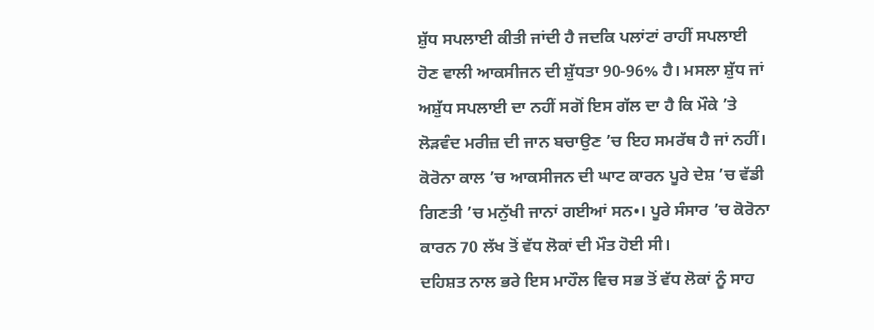ਸ਼ੁੱਧ ਸਪਲਾਈ ਕੀਤੀ ਜਾਂਦੀ ਹੈ ਜਦਕਿ ਪਲਾਂਟਾਂ ਰਾਹੀਂ ਸਪਲਾਈ ਹੋਣ ਵਾਲੀ ਆਕਸੀਜਨ ਦੀ ਸ਼ੁੱਧਤਾ 90-96% ਹੈ। ਮਸਲਾ ਸ਼ੁੱਧ ਜਾਂ ਅਸ਼ੁੱਧ ਸਪਲਾਈ ਦਾ ਨਹੀਂ ਸਗੋਂ ਇਸ ਗੱਲ ਦਾ ਹੈ ਕਿ ਮੌਕੇ ’ਤੇ ਲੋੜਵੰਦ ਮਰੀਜ਼ ਦੀ ਜਾਨ ਬਚਾਉਣ ’ਚ ਇਹ ਸਮਰੱਥ ਹੈ ਜਾਂ ਨਹੀਂ। ਕੋਰੋਨਾ ਕਾਲ ’ਚ ਆਕਸੀਜਨ ਦੀ ਘਾਟ ਕਾਰਨ ਪੂਰੇ ਦੇਸ਼ ’ਚ ਵੱਡੀ ਗਿਣਤੀ ’ਚ ਮਨੁੱਖੀ ਜਾਨਾਂ ਗਈਆਂ ਸਨ•। ਪੂਰੇ ਸੰਸਾਰ ’ਚ ਕੋਰੋਨਾ ਕਾਰਨ 70 ਲੱਖ ਤੋਂ ਵੱਧ ਲੋਕਾਂ ਦੀ ਮੌਤ ਹੋਈ ਸੀ।
ਦਹਿਸ਼ਤ ਨਾਲ ਭਰੇ ਇਸ ਮਾਹੌਲ ਵਿਚ ਸਭ ਤੋਂ ਵੱਧ ਲੋਕਾਂ ਨੂੰ ਸਾਹ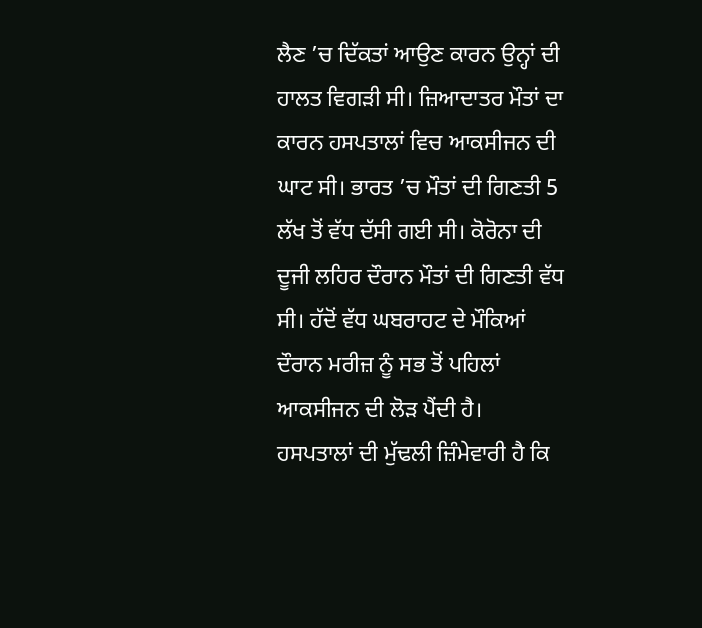ਲੈਣ ’ਚ ਦਿੱਕਤਾਂ ਆਉਣ ਕਾਰਨ ਉਨ੍ਹਾਂ ਦੀ ਹਾਲਤ ਵਿਗੜੀ ਸੀ। ਜ਼ਿਆਦਾਤਰ ਮੌਤਾਂ ਦਾ ਕਾਰਨ ਹਸਪਤਾਲਾਂ ਵਿਚ ਆਕਸੀਜਨ ਦੀ ਘਾਟ ਸੀ। ਭਾਰਤ ’ਚ ਮੌਤਾਂ ਦੀ ਗਿਣਤੀ 5 ਲੱਖ ਤੋਂ ਵੱਧ ਦੱਸੀ ਗਈ ਸੀ। ਕੋਰੋਨਾ ਦੀ ਦੂਜੀ ਲਹਿਰ ਦੌਰਾਨ ਮੌਤਾਂ ਦੀ ਗਿਣਤੀ ਵੱਧ ਸੀ। ਹੱਦੋਂ ਵੱਧ ਘਬਰਾਹਟ ਦੇ ਮੌਕਿਆਂ ਦੌਰਾਨ ਮਰੀਜ਼ ਨੂੰ ਸਭ ਤੋਂ ਪਹਿਲਾਂ ਆਕਸੀਜਨ ਦੀ ਲੋੜ ਪੈਂਦੀ ਹੈ।
ਹਸਪਤਾਲਾਂ ਦੀ ਮੁੱਢਲੀ ਜ਼ਿੰਮੇਵਾਰੀ ਹੈ ਕਿ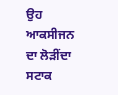ਉਹ ਆਕਸੀਜਨ ਦਾ ਲੋੜੀਂਦਾ ਸਟਾਕ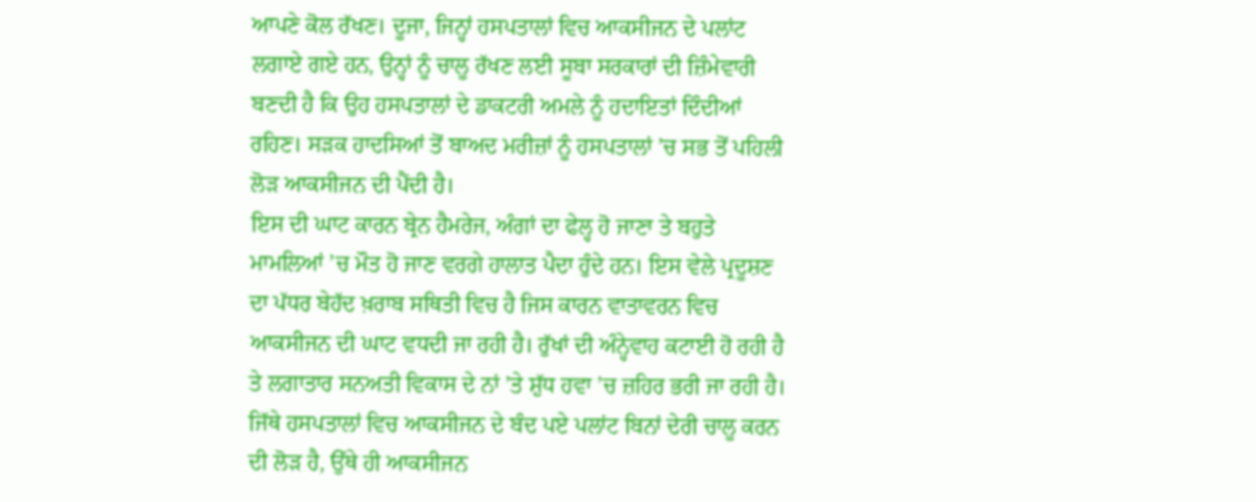ਆਪਣੇ ਕੋਲ ਰੱਖਣ। ਦੂਜਾ, ਜਿਨ੍ਹਾਂ ਹਸਪਤਾਲਾਂ ਵਿਚ ਆਕਸੀਜਨ ਦੇ ਪਲਾਂਟ ਲਗਾਏ ਗਏ ਹਨ, ਉਨ੍ਹਾਂ ਨੂੰ ਚਾਲੂ ਰੱਖਣ ਲਈ ਸੂਬਾ ਸਰਕਾਰਾਂ ਦੀ ਜ਼ਿੰਮੇਵਾਰੀ ਬਣਦੀ ਹੈ ਕਿ ਉਹ ਹਸਪਤਾਲਾਂ ਦੇ ਡਾਕਟਰੀ ਅਮਲੇ ਨੂੰ ਹਦਾਇਤਾਂ ਦਿੰਦੀਆਂ ਰਹਿਣ। ਸੜਕ ਹਾਦਸਿਆਂ ਤੋਂ ਬਾਅਦ ਮਰੀਜ਼ਾਂ ਨੂੰ ਹਸਪਤਾਲਾਂ ’ਚ ਸਭ ਤੋਂ ਪਹਿਲੀ ਲੋੜ ਆਕਸੀਜਨ ਦੀ ਪੈਂਦੀ ਹੈ।
ਇਸ ਦੀ ਘਾਟ ਕਾਰਨ ਬ੍ਰੇਨ ਹੈਮਰੇਜ, ਅੰਗਾਂ ਦਾ ਫੇਲ੍ਹ ਹੋ ਜਾਣਾ ਤੇ ਬਹੁਤੇ ਮਾਮਲਿਆਂ ’ਚ ਮੌਤ ਹੋ ਜਾਣ ਵਰਗੇ ਹਾਲਾਤ ਪੈਦਾ ਹੁੰਦੇ ਹਨ। ਇਸ ਵੇਲੇ ਪ੍ਰਦੂਸ਼ਣ ਦਾ ਪੱਧਰ ਬੇਹੱਦ ਖ਼ਰਾਬ ਸਥਿਤੀ ਵਿਚ ਹੈ ਜਿਸ ਕਾਰਨ ਵਾਤਾਵਰਨ ਵਿਚ ਆਕਸੀਜਨ ਦੀ ਘਾਟ ਵਧਦੀ ਜਾ ਰਹੀ ਹੈ। ਰੁੱਖਾਂ ਦੀ ਅੰਨ੍ਹੇਵਾਹ ਕਟਾਈ ਹੋ ਰਹੀ ਹੈ ਤੇ ਲਗਾਤਾਰ ਸਨਅਤੀ ਵਿਕਾਸ ਦੇ ਨਾਂ ’ਤੇ ਸ਼ੁੱਧ ਹਵਾ ’ਚ ਜ਼ਹਿਰ ਭਰੀ ਜਾ ਰਹੀ ਹੈ। ਜਿੱਥੇ ਹਸਪਤਾਲਾਂ ਵਿਚ ਆਕਸੀਜਨ ਦੇ ਬੰਦ ਪਏ ਪਲਾਂਟ ਬਿਨਾਂ ਦੇਰੀ ਚਾਲੂ ਕਰਨ ਦੀ ਲੋੜ ਹੈ, ਉੱਥੇ ਹੀ ਆਕਸੀਜਨ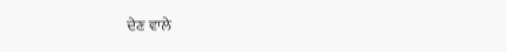ਦੇਣ ਵਾਲੇ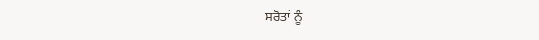ਸਰੋਤਾਂ ਨੂੰ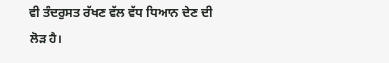ਵੀ ਤੰਦਰੁਸਤ ਰੱਖਣ ਵੱਲ ਵੱਧ ਧਿਆਨ ਦੇਣ ਦੀ ਲੋੜ ਹੈ।